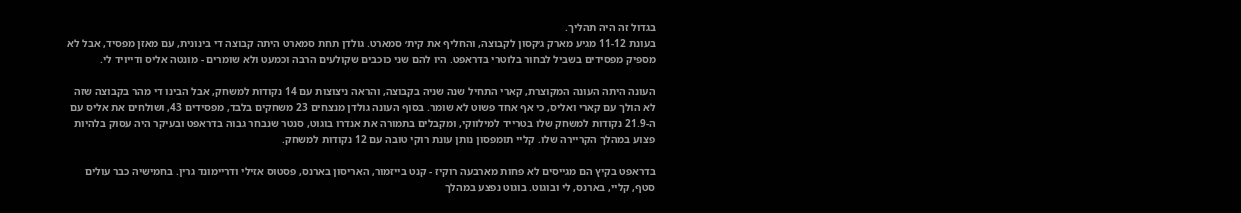בגדול זה היה תהליך.
בעונת 11-12 מגיע מארק ג׳קסון לקבוצה, והחליף את קית׳ סמארט. גולדן תחת סמארט היתה קבוצה די בינונית, עם מאזן מפסיד, אבל לא מספיק מפסידים בשביל לבחור בלוטרי בדראפט. היו להם שני כוכבים שקולעים הרבה וכמעט ולא שומרים - מונטה אליס ודייויד לי.

העונה היתה העונה המקוצרת, קארי התחיל שנה שניה בקבוצה, והראה ניצוצות עם 14 נקודות למשחק, אבל הבינו די מהר בקבוצה שזה לא הולך עם קארי ואליס, כי אף אחד פשוט לא שומר. בסוף העונה גולדן מנצחים 23 משחקים בלבד, מפסידים 43, ושולחים את אליס עם ה-21.9 נקודות למשחק שלו בטרייד למילווקי, ומקבלים בתמורה את אנדרו בוגוט, סנטר שנבחר גבוה בדראפט ובעיקר היה עסוק בלהיות פצוע במהלך הקריירה שלו. קליי תומפסון נותן עונת רוקי טובה עם 12 נקודות למשחק.

בדראפט בקיץ הם מגייסים לא פחות מארבעה רוקיז - קנט בייזמור, האריסון בארנס, פסטוס אזילי ודריימונד גרין. בחמישיה כבר עולים סטף, קליי, בארנס, לי ובוגוט. בוגוט נפצע במהלך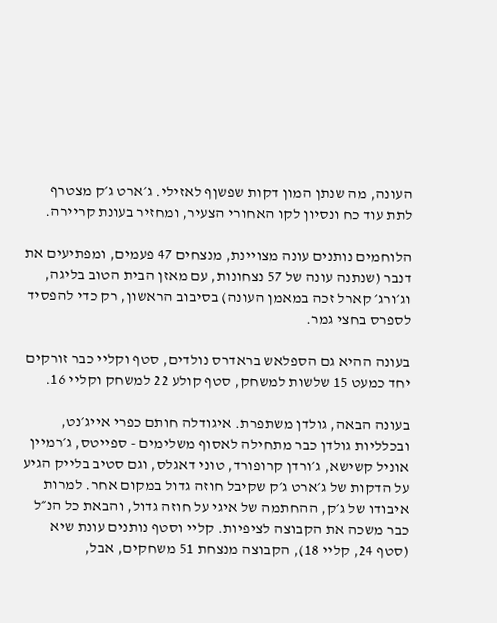העונה, מה שנתן המון דקות שפשןף לאזילי. ג׳ארט ג׳ק מצטרף לתת עוד כח ונסיון לקו האחורי הצעיר, ומחזיר בעונת קריירה.

הלוחמים נותנים עונה מצויינת, מנצחים 47 פעמים, ומפתיעים את דנבר (שנתנה עונה של 57 נצחונות, עם מאזן הבית הטוב בליגה, וג׳ורג׳ קארל זכה במאמן העונה) בסיבוב הראשון, רק כדי להפסיד לספרס בחצי גמר.

בעונה ההיא גם הספלאש בראדרס נולדים, סטף וקליי כבר זורקים יחד כמעט 15 שלשות למשחק, סטף קולע 22 למשחק וקליי 16.

בעונה הבאה, גולדן משתפרת. איגודלה חותם כפרי אייג׳נט, ובכלליות גולדן כבר מתחילה לאסוף משלימים - ספייטס, ג׳רמיין אוניל קשישא, ג׳ורדן קרופורד, טוני דאגלס, וגם סטיב בלייק הגיע על הדקות של ג׳ארט ג׳ק שקיבל חוזה גדול במקום אחר. למרות איבודו של ג׳ק, ההחתמה של איגי על חוזה גדול, והבאת כל הנ״ל כבר משכה את הקבוצה לציפיות. קליי וסטף נותנים עונת שיא (סטף 24, קליי 18), הקבוצה מנצחת 51 משחקים, אבל,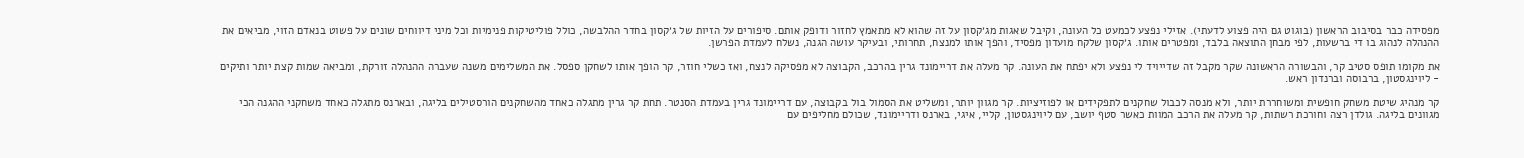מפסידה כבר בסיבוב הראשון (בוגוט גם היה פצוע לדעתי). אזילי נפצע לכמעט כל העונה, וקיבל שאגות מג׳קסון על זה שהוא לא מתאמץ לחזור ודופק אותם. סיפורים על הזיות של ג׳קסון בחדר ההלבשה, כולל פוליטיקות פנימיות וכל מיני דיווחים שונים על פשוט בנאדם הזוי, מביאים את ההנהלה לנהוג בו די ברשעות, לפי מבחן התוצאה בלבד, ומפטרים אותו. ג׳קסון שלקח מועדון מפסיד, והפך אותו למנצח, תחרותי, ובעיקר עושה הגנה, נשלח לעמדת הפרשן.

את מקומו תופס סטיב קר, והבשורה הראשונה שקר מקבל זה שדייויד לי נפצע ולא יפתח את העונה. קר מעלה את דריימונד גרין בהרכב, הקבוצה לא מפסיקה לנצח, ואז כשלי חוזר, קר הופך אותו לשחקן ספסל. את המשלימים משנה שעברה ההנהלה זורקת, ומביאה שמות קצת יותר ותיקים - ליוינגסטון, ברבוסה וברנדון ראש.

קר מנהיג שיטת משחק חופשית ומשוחררת יותר, ולא מנסה לכבול שחקנים לתפקידים או לפוזיציות. קר מגוון יותר, ומשליט את הסמול בול בקבוצה, עם דריימונד גרין בעמדת הסנטר. תחת קר גרין מתגלה כאחד מהשחקנים הורסטילים בליגה, ובארנס מתגלה כאחד משחקני ההגנה הכי מגוונים בליגה. גולדן רצה וחורכת רשתות, קר מעלה את הרכב המוות כאשר סטף יושב, עם ליוינגסטון, קליי, איגי, בארנס ודריימונד, שכולם מחליפים עם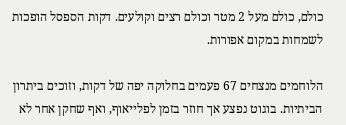כולם, כולם מעל 2 מטר וכולם רצים וקולעים. דקות הספסל הופכות לשמחות במקום אפורות.

הלוחמים מנצחים 67 פעמים בחלוקה יפה של דקות, וזוכים ביתרון הביתיות. בוגוט נפצע אך חוזר בזמן לפלייאוף, ואף שחקן אחר לא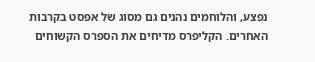נפצע, והלוחמים נהנים גם מסוג של אפסט בקרבות האחרים. הקליפרס מדיחים את הספרס הקשוחים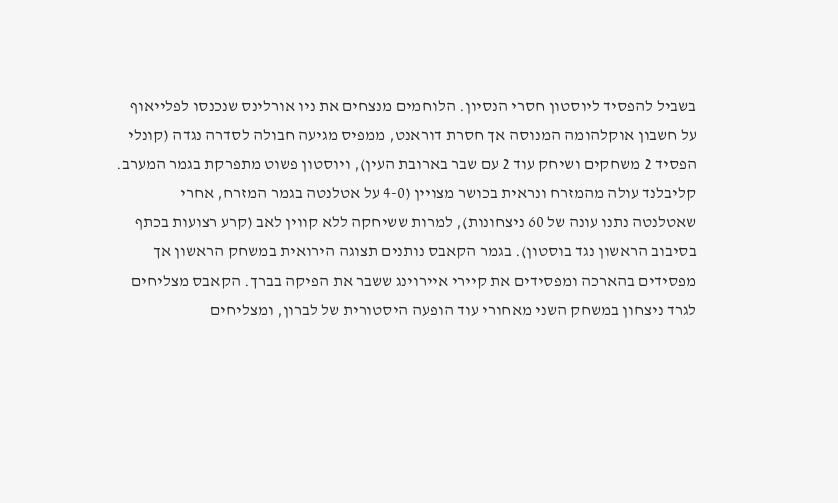בשביל להפסיד ליוסטון חסרי הנסיון. הלוחמים מנצחים את ניו אורלינס שנכנסו לפלייאוף על חשבון אוקלהומה המנוסה אך חסרת דוראנט, ממפיס מגיעה חבולה לסדרה נגדה (קונלי הפסיד 2 משחקים ושיחק עוד 2 עם שבר בארובת העין), ויוסטון פשוט מתפרקת בגמר המערב. קליבלנד עולה מהמזרח ונראית בכושר מצויין (4-0 על אטלנטה בגמר המזרח, אחרי שאטלנטה נתנו עונה של 60 ניצחונות), למרות ששיחקה ללא קווין לאב (קרע רצועות בכתף בסיבוב הראשון נגד בוסטון). בגמר הקאבס נותנים תצוגה הירואית במשחק הראשון אך מפסידים בהארכה ומפסידים את קיירי איירוינג ששבר את הפיקה בברך. הקאבס מצליחים לגרד ניצחון במשחק השני מאחורי עוד הופעה היסטורית של לברון, ומצליחים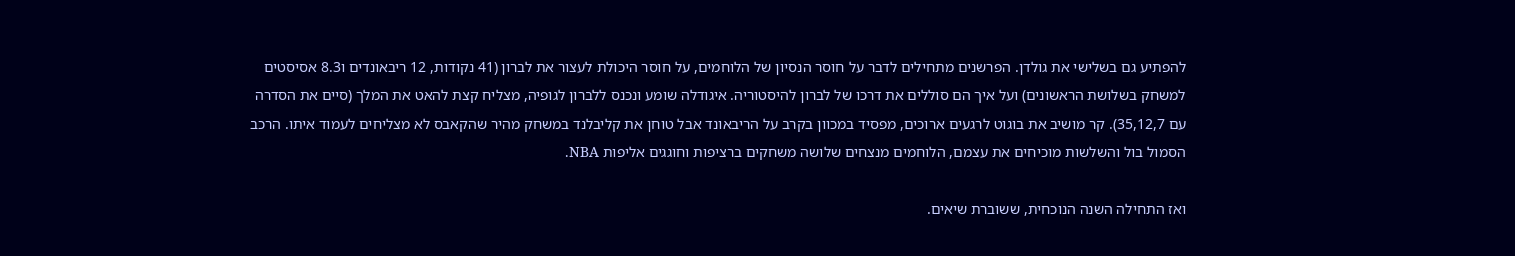להפתיע גם בשלישי את גולדן. הפרשנים מתחילים לדבר על חוסר הנסיון של הלוחמים, על חוסר היכולת לעצור את לברון (41 נקודות, 12 ריבאונדים ו8.3 אסיסטים למשחק בשלושת הראשונים) ועל איך הם סוללים את דרכו של לברון להיסטוריה. איגודלה שומע ונכנס ללברון לגופיה, מצליח קצת להאט את המלך (סיים את הסדרה עם 35,12,7). קר מושיב את בוגוט לרגעים ארוכים, מפסיד במכוון בקרב על הריבאונד אבל טוחן את קליבלנד במשחק מהיר שהקאבס לא מצליחים לעמוד איתו. הרכב הסמול בול והשלשות מוכיחים את עצמם, הלוחמים מנצחים שלושה משחקים ברציפות וחוגגים אליפות NBA.

ואז התחילה השנה הנוכחית, ששוברת שיאים.